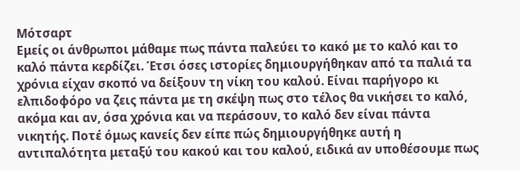Μότσαρτ
Εμείς οι άνθρωποι μάθαμε πως πάντα παλεύει το κακό με το καλό και το καλό πάντα κερδίζει. Έτσι όσες ιστορίες δημιουργήθηκαν από τα παλιά τα χρόνια είχαν σκοπό να δείξουν τη νίκη του καλού. Είναι παρήγορο κι ελπιδοφόρο να ζεις πάντα με τη σκέψη πως στο τέλος θα νικήσει το καλό, ακόμα και αν, όσα χρόνια και να περάσουν, το καλό δεν είναι πάντα νικητής. Ποτέ όμως κανείς δεν είπε πώς δημιουργήθηκε αυτή η αντιπαλότητα μεταξύ του κακού και του καλού, ειδικά αν υποθέσουμε πως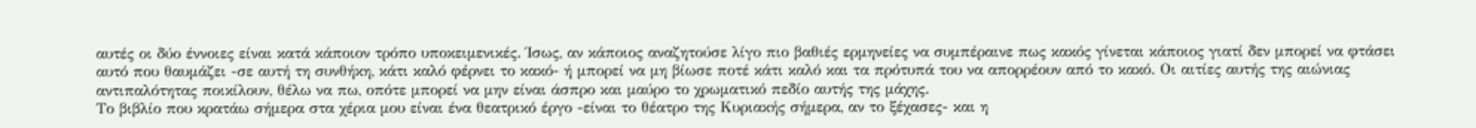αυτές οι δύο έννοιες είναι κατά κάποιον τρόπο υποκειμενικές. Ίσως, αν κάποιος αναζητούσε λίγο πιο βαθιές ερμηνείες να συμπέραινε πως κακός γίνεται κάποιος γιατί δεν μπορεί να φτάσει αυτό που θαυμάζει -σε αυτή τη συνθήκη, κάτι καλό φέρνει το κακό- ή μπορεί να μη βίωσε ποτέ κάτι καλό και τα πρότυπά του να απορρέουν από το κακό. Οι αιτίες αυτής της αιώνιας αντιπαλότητας ποικίλουν, θέλω να πω, οπότε μπορεί να μην είναι άσπρο και μαύρο το χρωματικό πεδίο αυτής της μάχης.
Το βιβλίο που κρατάω σήμερα στα χέρια μου είναι ένα θεατρικό έργο -είναι το θέατρο της Κυριακής σήμερα, αν το ξέχασες- και η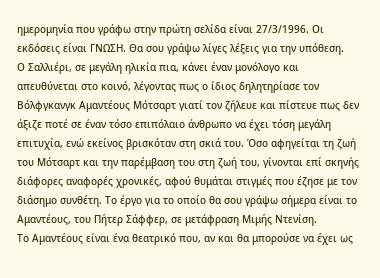ημερομηνία που γράφω στην πρώτη σελίδα είναι 27/3/1996. Οι εκδόσεις είναι ΓΝΩΣΗ. Θα σου γράψω λίγες λέξεις για την υπόθεση.
Ο Σαλλιέρι, σε μεγάλη ηλικία πια, κάνει έναν μονόλογο και απευθύνεται στο κοινό, λέγοντας πως ο ίδιος δηλητηρίασε τον Βόλφγκανγκ Αμαντέους Μότσαρτ γιατί τον ζήλευε και πίστευε πως δεν άξιζε ποτέ σε έναν τόσο επιπόλαιο άνθρωπο να έχει τόση μεγάλη επιτυχία, ενώ εκείνος βρισκόταν στη σκιά του. Όσο αφηγείται τη ζωή του Μότσαρτ και την παρέμβαση του στη ζωή του, γίνονται επί σκηνής διάφορες αναφορές χρονικές, αφού θυμάται στιγμές που έζησε με τον διάσημο συνθέτη. Το έργο για το οποίο θα σου γράψω σήμερα είναι το Αμαντέους, του Πήτερ Σάφφερ, σε μετάφραση Μιμής Ντενίση.
Το Αμαντέους είναι ένα θεατρικό που, αν και θα μπορούσε να έχει ως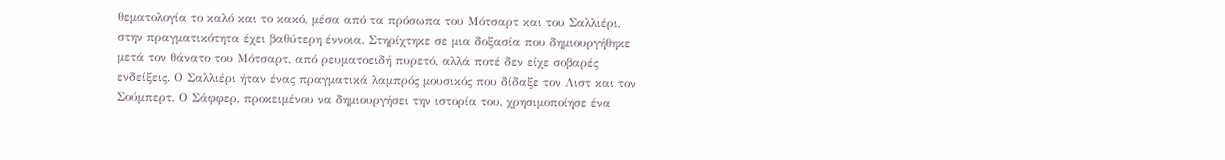θεματολογία το καλό και το κακό, μέσα από τα πρόσωπα του Μότσαρτ και του Σαλλιέρι, στην πραγματικότητα έχει βαθύτερη έννοια. Στηρίχτηκε σε μια δοξασία που δημιουργήθηκε μετά τον θάνατο του Μότσαρτ, από ρευματοειδή πυρετό, αλλά ποτέ δεν είχε σοβαρές ενδείξεις. Ο Σαλλιέρι ήταν ένας πραγματικά λαμπρός μουσικός που δίδαξε τον Λιστ και τον Σούμπερτ. Ο Σάφφερ, προκειμένου να δημιουργήσει την ιστορία του, χρησιμοποίησε ένα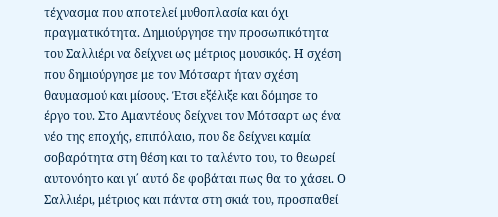τέχνασμα που αποτελεί μυθοπλασία και όχι πραγματικότητα. Δημιούργησε την προσωπικότητα του Σαλλιέρι να δείχνει ως μέτριος μουσικός. Η σχέση που δημιούργησε με τον Μότσαρτ ήταν σχέση θαυμασμού και μίσους. Έτσι εξέλιξε και δόμησε το έργο του. Στο Αμαντέους δείχνει τον Μότσαρτ ως ένα νέο της εποχής, επιπόλαιο, που δε δείχνει καμία σοβαρότητα στη θέση και το ταλέντο του, το θεωρεί αυτονόητο και γι΄ αυτό δε φοβάται πως θα το χάσει. Ο Σαλλιέρι, μέτριος και πάντα στη σκιά του, προσπαθεί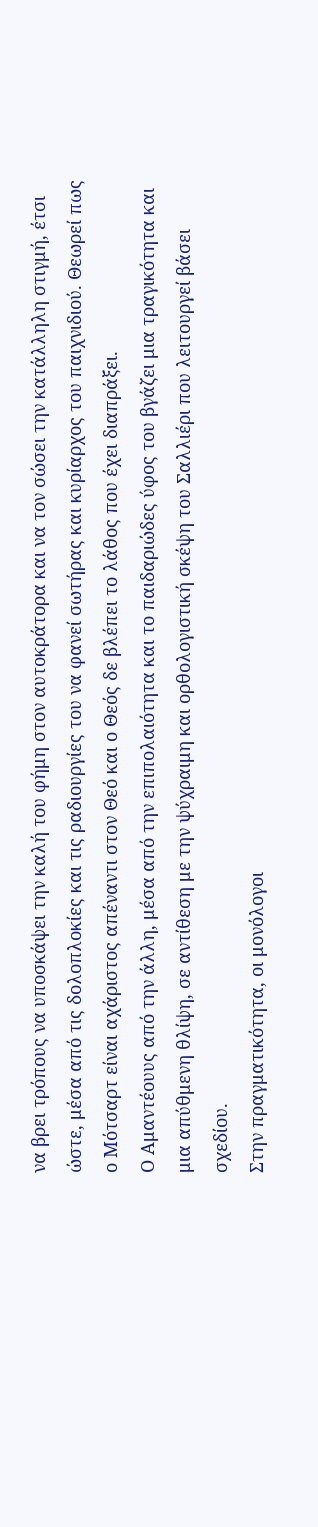να βρει τρόπους να υποσκάψει την καλή του φήμη στον αυτοκράτορα και να τον σώσει την κατάλληλη στιγμή, έτσι ώστε, μέσα από τις δολοπλοκίες και τις ραδιουργίες του να φανεί σωτήρας και κυρίαρχος του παιχνιδιού. Θεωρεί πως ο Μότσαρτ είναι αχάριστος απέναντι στον Θεό και ο Θεός δε βλέπει το λάθος που έχει διαπράξει.
Ο Αμαντέουυς από την άλλη, μέσα από την επιπολαιότητα και το παιδαριώδες ύφος του βγάζει μια τραγικότητα και μια απύθμενη θλίψη, σε αντίθεση με την ψύχραιμη και ορθολογιστική σκέψη του Σαλλιέρι που λειτουργεί βάσει σχεδίου.
Στην πραγματικότητα, οι μονόλογοι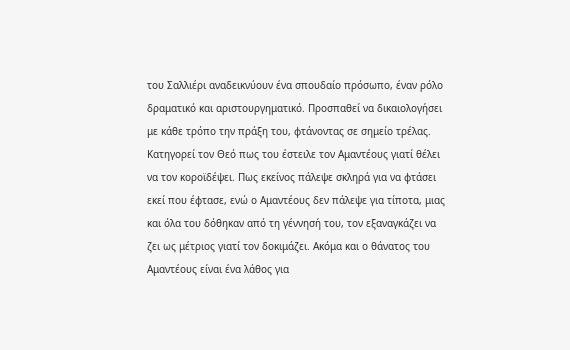του Σαλλιέρι αναδεικνύουν ένα σπουδαίο πρόσωπο, έναν ρόλο δραματικό και αριστουργηματικό. Προσπαθεί να δικαιολογήσει με κάθε τρόπο την πράξη του, φτάνοντας σε σημείο τρέλας. Κατηγορεί τον Θεό πως του έστειλε τον Αμαντέους γιατί θέλει να τον κοροϊδέψει. Πως εκείνος πάλεψε σκληρά για να φτάσει εκεί που έφτασε, ενώ ο Αμαντέους δεν πάλεψε για τίποτα, μιας και όλα του δόθηκαν από τη γέννησή του, τον εξαναγκάζει να ζει ως μέτριος γιατί τον δοκιμάζει. Ακόμα και ο θάνατος του Αμαντέους είναι ένα λάθος για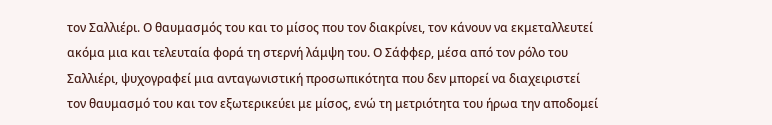τον Σαλλιέρι. Ο θαυμασμός του και το μίσος που τον διακρίνει, τον κάνουν να εκμεταλλευτεί ακόμα μια και τελευταία φορά τη στερνή λάμψη του. Ο Σάφφερ, μέσα από τον ρόλο του Σαλλιέρι, ψυχογραφεί μια ανταγωνιστική προσωπικότητα που δεν μπορεί να διαχειριστεί τον θαυμασμό του και τον εξωτερικεύει με μίσος, ενώ τη μετριότητα του ήρωα την αποδομεί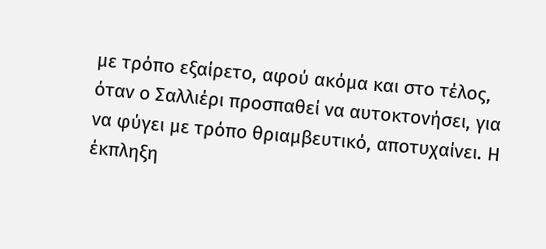με τρόπο εξαίρετο, αφού ακόμα και στο τέλος, όταν ο Σαλλιέρι προσπαθεί να αυτοκτονήσει, για να φύγει με τρόπο θριαμβευτικό, αποτυχαίνει. Η έκπληξη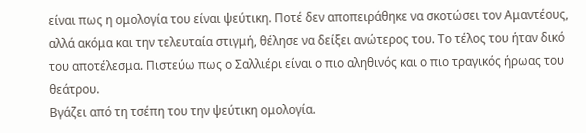είναι πως η ομολογία του είναι ψεύτικη. Ποτέ δεν αποπειράθηκε να σκοτώσει τον Αμαντέους, αλλά ακόμα και την τελευταία στιγμή, θέλησε να δείξει ανώτερος του. Το τέλος του ήταν δικό του αποτέλεσμα. Πιστεύω πως ο Σαλλιέρι είναι ο πιο αληθινός και ο πιο τραγικός ήρωας του θεάτρου.
Βγάζει από τη τσέπη του την ψεύτικη ομολογία.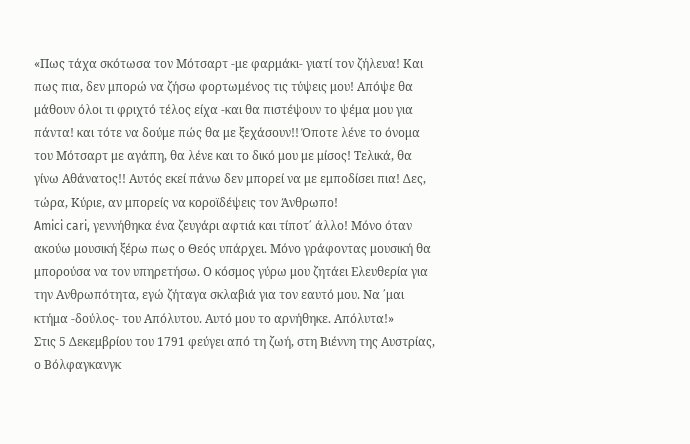«Πως τάχα σκότωσα τον Μότσαρτ -με φαρμάκι- γιατί τον ζήλευα! Και πως πια, δεν μπορώ να ζήσω φορτωμένος τις τύψεις μου! Απόψε θα μάθουν όλοι τι φριχτό τέλος είχα -και θα πιστέψουν το ψέμα μου για πάντα! και τότε να δούμε πώς θα με ξεχάσουν!! Όποτε λένε το όνομα του Μότσαρτ με αγάπη, θα λένε και το δικό μου με μίσος! Τελικά, θα γίνω Αθάνατος!! Αυτός εκεί πάνω δεν μπορεί να με εμποδίσει πια! Δες, τώρα, Κύριε, αν μπορείς να κοροϊδέψεις τον Άνθρωπο!
Amici cari, γεννήθηκα ένα ζευγάρι αφτιά και τίποτ΄ άλλο! Μόνο όταν ακούω μουσική ξέρω πως ο Θεός υπάρχει. Μόνο γράφοντας μουσική θα μπορούσα να τον υπηρετήσω. Ο κόσμος γύρω μου ζητάει Ελευθερία για την Ανθρωπότητα, εγώ ζήταγα σκλαβιά για τον εαυτό μου. Να ΄μαι κτήμα -δούλος- του Απόλυτου. Αυτό μου το αρνήθηκε. Απόλυτα!»
Στις 5 Δεκεμβρίου του 1791 φεύγει από τη ζωή, στη Βιέννη της Αυστρίας, ο Βόλφαγκανγκ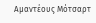Αμαντέους Μότσαρτ